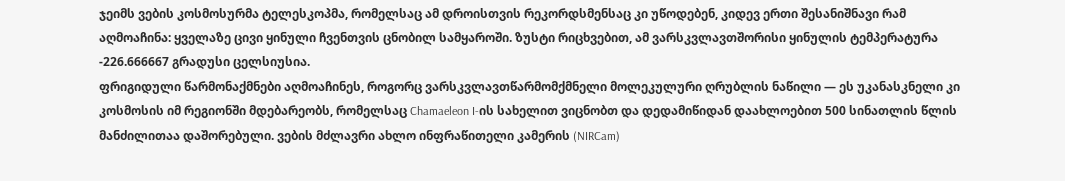ჯეიმს ვების კოსმოსურმა ტელესკოპმა, რომელსაც ამ დროისთვის რეკორდსმენსაც კი უწოდებენ, კიდევ ერთი შესანიშნავი რამ აღმოაჩინა: ყველაზე ცივი ყინული ჩვენთვის ცნობილ სამყაროში. ზუსტი რიცხვებით, ამ ვარსკვლავთშორისი ყინულის ტემპერატურა -226.666667 გრადუსი ცელსიუსია.
ფრიგიდული წარმონაქმნები აღმოაჩინეს, როგორც ვარსკვლავთწარმომქმნელი მოლეკულური ღრუბლის ნაწილი — ეს უკანასკნელი კი კოსმოსის იმ რეგიონში მდებარეობს, რომელსაც Chamaeleon I-ის სახელით ვიცნობთ და დედამიწიდან დაახლოებით 500 სინათლის წლის მანძილითაა დაშორებული. ვების მძლავრი ახლო ინფრაწითელი კამერის (NIRCam)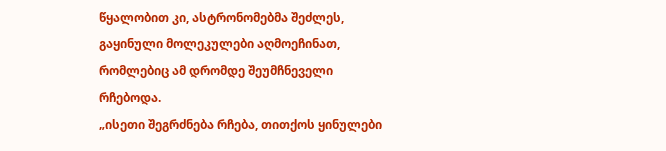წყალობით კი, ასტრონომებმა შეძლეს, გაყინული მოლეკულები აღმოეჩინათ, რომლებიც ამ დრომდე შეუმჩნეველი რჩებოდა.
„ისეთი შეგრძნება რჩება, თითქოს ყინულები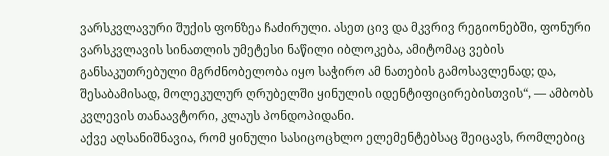ვარსკვლავური შუქის ფონზეა ჩაძირული. ასეთ ცივ და მკვრივ რეგიონებში, ფონური ვარსკვლავის სინათლის უმეტესი ნაწილი იბლოკება, ამიტომაც ვების განსაკუთრებული მგრძნობელობა იყო საჭირო ამ ნათების გამოსავლენად; და, შესაბამისად, მოლეკულურ ღრუბელში ყინულის იდენტიფიცირებისთვის“, — ამბობს კვლევის თანაავტორი, კლაუს პონდოპიდანი.
აქვე აღსანიშნავია, რომ ყინული სასიცოცხლო ელემენტებსაც შეიცავს, რომლებიც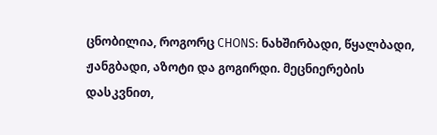ცნობილია, როგორც CHONS: ნახშირბადი, წყალბადი, ჟანგბადი, აზოტი და გოგირდი. მეცნიერების დასკვნით,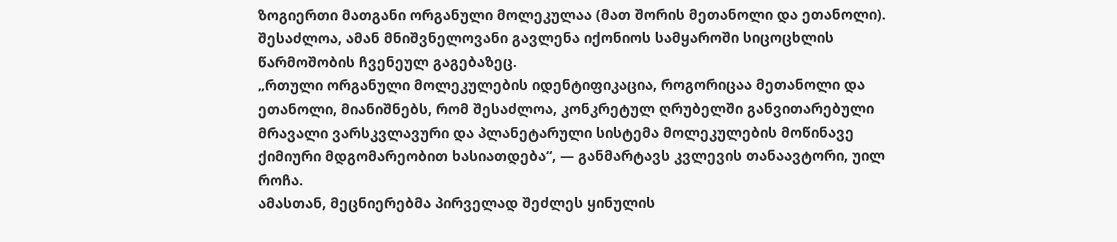ზოგიერთი მათგანი ორგანული მოლეკულაა (მათ შორის მეთანოლი და ეთანოლი). შესაძლოა, ამან მნიშვნელოვანი გავლენა იქონიოს სამყაროში სიცოცხლის წარმოშობის ჩვენეულ გაგებაზეც.
„რთული ორგანული მოლეკულების იდენტიფიკაცია, როგორიცაა მეთანოლი და ეთანოლი, მიანიშნებს, რომ შესაძლოა, კონკრეტულ ღრუბელში განვითარებული მრავალი ვარსკვლავური და პლანეტარული სისტემა მოლეკულების მოწინავე ქიმიური მდგომარეობით ხასიათდება“, — განმარტავს კვლევის თანაავტორი, უილ როჩა.
ამასთან, მეცნიერებმა პირველად შეძლეს ყინულის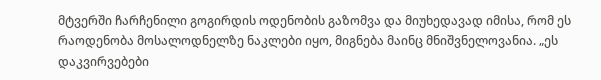მტვერში ჩარჩენილი გოგირდის ოდენობის გაზომვა და მიუხედავად იმისა, რომ ეს რაოდენობა მოსალოდნელზე ნაკლები იყო, მიგნება მაინც მნიშვნელოვანია. „ეს დაკვირვებები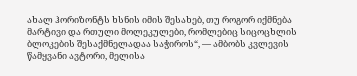ახალ ჰორიზონტს ხსნის იმის შესახებ, თუ როგორ იქმნება მარტივი და რთული მოლეკულები, რომლებიც სიცოცხლის ბლოკების შესაქმნელადაა საჭიროს“, — ამბობს კვლევის წამყვანი ავტორი, მელისა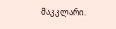მაკკლარი.